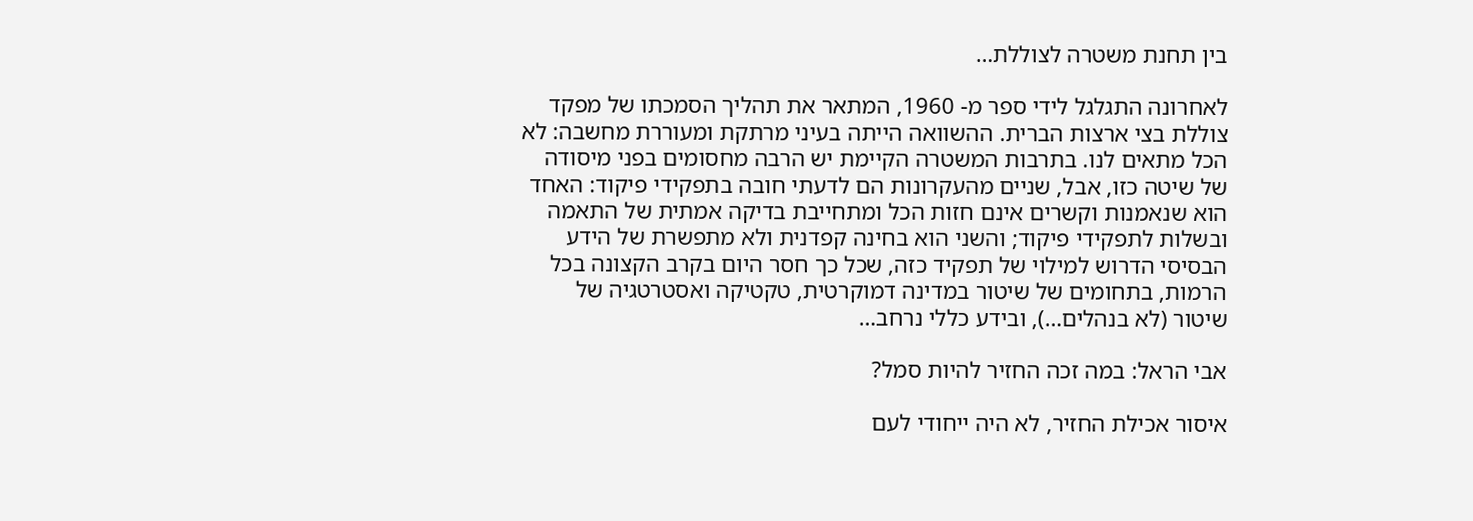בין תחנת משטרה לצוללת…

לאחרונה התגלגל לידי ספר מ- 1960, המתאר את תהליך הסמכתו של מפקד צוללת בצי ארצות הברית. ההשוואה הייתה בעיני מרתקת ומעוררת מחשבה: לא הכל מתאים לנו. בתרבות המשטרה הקיימת יש הרבה מחסומים בפני מיסודה של שיטה כזו, אבל, שניים מהעקרונות הם לדעתי חובה בתפקידי פיקוד: האחד הוא שנאמנות וקשרים אינם חזות הכל ומתחייבת בדיקה אמתית של התאמה ובשלות לתפקידי פיקוד; והשני הוא בחינה קפדנית ולא מתפשרת של הידע הבסיסי הדרוש למילוי של תפקיד כזה, שכל כך חסר היום בקרב הקצונה בכל הרמות, בתחומים של שיטור במדינה דמוקרטית, טקטיקה ואסטרטגיה של שיטור (לא בנהלים…), ובידע כללי נרחב…

אבי הראל: במה זכה החזיר להיות סמל?

איסור אכילת החזיר, לא היה ייחודי לעם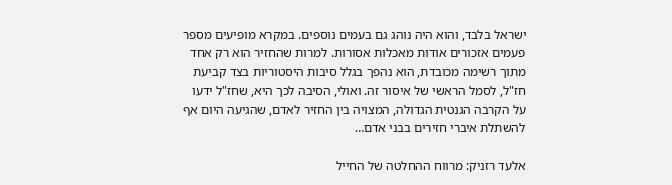ישראל בלבד, והוא היה נוהג גם בעמים נוספים. במקרא מופיעים מספר פעמים אזכורים אודות מאכלות אסורות. למרות שהחזיר הוא רק אחד מתוך רשימה מכובדת, הוא נהפך בגלל סיבות היסטוריות בצד קביעת חז"ל, לסמל הראשי של איסור זה. ואולי, הסיבה לכך היא, שחז"ל ידעו על הקרבה הגנטית הגדולה, המצויה בין החזיר לאדם, שהגיעה היום אף להשתלת איברי חזירים בבני אדם…

אלעד רזניק: מרווח ההחלטה של החייל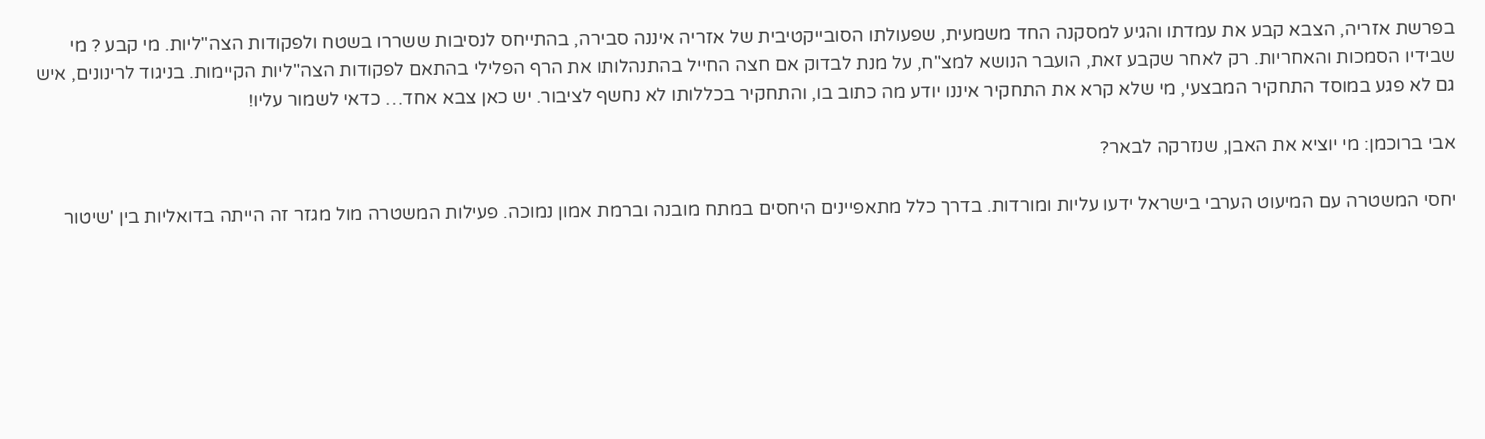בפרשת אזריה, הצבא קבע את עמדתו והגיע למסקנה החד משמעית, שפעולתו הסובייקטיבית של אזריה איננה סבירה, בהתייחס לנסיבות ששררו בשטח ולפקודות הצה"ליות. מי קבע ? מי שבידיו הסמכות והאחריות. רק לאחר שקבע זאת, הועבר הנושא למצ"ח, על מנת לבדוק אם חצה החייל בהתנהלותו את הרף הפלילי בהתאם לפקודות הצה"ליות הקיימות. בניגוד לרינונים, איש גם לא פגע במוסד התחקיר המבצעי, מי שלא קרא את התחקיר איננו יודע מה כתוב בו, והתחקיר בכללותו לא נחשף לציבור. יש כאן צבא אחד… כדאי לשמור עליו!

אבי ברוכמן: מי יוציא את האבן, שנזרקה לבאר?

יחסי המשטרה עם המיעוט הערבי בישראל ידעו עליות ומורדות. בדרך כלל מתאפיינים היחסים במתח מובנה וברמת אמון נמוכה. פעילות המשטרה מול מגזר זה הייתה בדואליות בין 'שיטור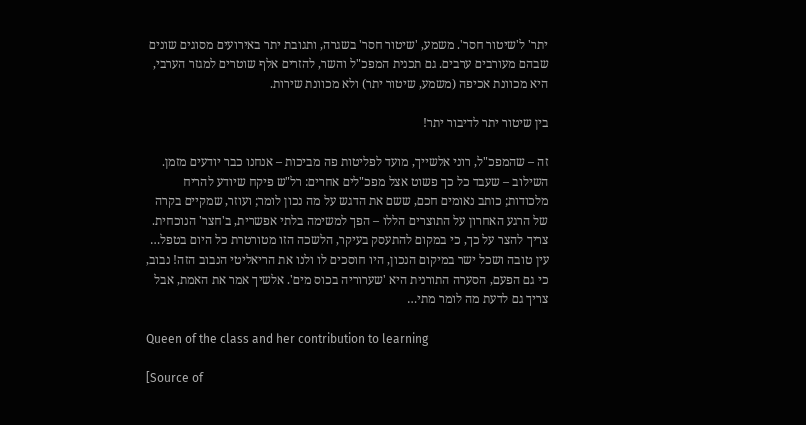יתר' ל'שיטור חסר'. משמע, 'שיטור חסר' בשגרה, ותגובת יתר באירועים מסוגים שונים שבהם מעורבים ערבים. גם תכנית המפכ"ל והשר, להזרים אלף שוטרים למגזר הערבי, היא מכוונת אכיפה (משמע, שיטור יתר) ולא מכוונת שירות.

בין שיטור יתר לדיבור יתר!

זה – שהמפכ"ל, רוני אלשייך, מועד לפליטות פה מביכות – אנחנו כבר יודעים מזמן. השילוב – שעבד כל כך פשוט אצל מפכ"לים אחרים: רל"ש פיקח שיודע להריח מלכודות; כותב נאומים חכם, ששם את הדגש על מה נכון לומר; ועוזר, שמקיים בקרה של הרגע האחרון על התוצרים הללו – הפך למשימה בלתי אפשרית, ב'חצר' הנוכחית. צריך להצר על כך, כי במקום להתעסק בעיקר, הלשכה הזו מטורטרת כל היום בטפל… עין טובה ושכל ישר במיקום הנכון, היו חוסכים לו ולנו את הריאליטי הנבוב הזה! נבוב, כי גם הפעם, הסערה התורנית היא 'שערוריה בכוס מים'. אלשיך אמר את האמת, אבל צריך גם לדעת מה לומר מתי…

Queen of the class and her contribution to learning

[Source of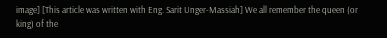image] [This article was written with Eng. Sarit Unger-Massiah] We all remember the queen (or king) of the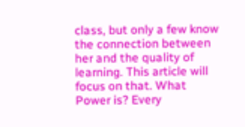class, but only a few know the connection between her and the quality of learning. This article will focus on that. What Power is? Every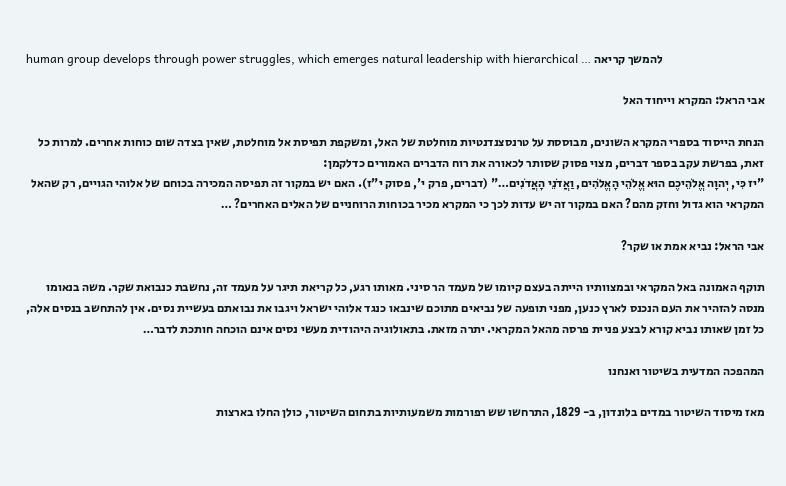human group develops through power struggles, which emerges natural leadership with hierarchical … להמשך קריאה

אבי הראל: המקרא וייחוד האל

הנחת הייסוד בספרי המקרא השונים, מבוססת על טרנסצנדנטיות מוחלטת של האל, ומשקפת תפיסת אל מוחלטת, שאין בצדה שום כוחות אחרים. למרות כל זאת, בפרשת עקב בספר דברים, מצוי פסוק שסותר לכאורה את רוח הדברים האמורים כדלקמן:
"יז כִּי, יְהוָה אֱלֹהֵיכֶם הוּא אֱלֹהֵי הָאֱלֹהִים, וַאֲדֹנֵי הָאֲדֹנִים…" (דברים, פרק י', פסוק י"ז). האם יש במקור זה תפיסה המכירה בכוחם של אלוהי הגויים, רק שהאל המקראי הוא גדול וחזק מהם? האם במקור זה יש עדות לכך כי המקרא מכיר בכוחות הרוחניים של האלים האחרים? …

אבי הראל: נביא אמת או שקר?

תוקף האמונה באל המקראי ובמצוותיו הייתה בעצם קיומו של מעמד הר סיני. מאותו רגע, כל קריאת תיגר על מעמד זה, נחשבת כנבואת שקר. משה בנאומו מנסה להזהיר את העם הנכנס לארץ כנען, מפני תופעה של נביאים מתוכם שינבאו כנגד אלוהי ישראל ויגבו את נבואתם בעשיית נסים. אין להתחשב בנסים אלה, כל זמן שאותו נביא קורא לבצע פניית פרסה מהאל המקראי. יתרה מזאת. בתאולוגיה היהודית מעשי נסים אינם הוכחה חותכת לדבר…

המהפכה המדעית בשיטור ואנחנו

מאז מיסוד השיטור במדים בלונדון, ב- 1829, התרחשו שש רפורמות משמעותיות בתחום השיטור, כולן החלו בארצות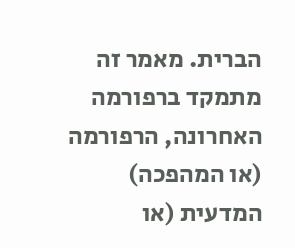הברית. מאמר זה מתמקד ברפורמה האחרונה, הרפורמה (או המהפכה) המדעית (או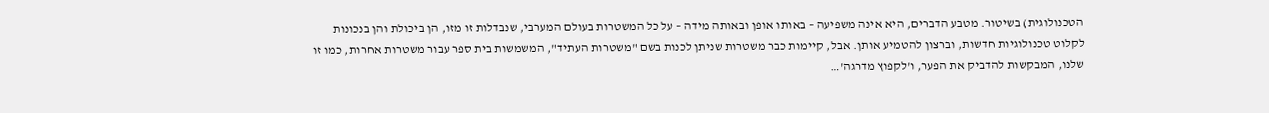הטכנולוגית) בשיטור. מטבע הדברים, היא אינה משפיעה – באותו אופן ובאותה מידה – על כל המשטרות בעולם המערבי, שנבדלות זו מזו, הן ביכולת והן בנכונות לקלוט טכנולוגיות חדשות, וברצון להטמיע אותן. אבל, קיימות כבר משטרות שניתן לכנות בשם "משטרות העתיד", המשמשות בית ספר עבור משטרות אחרות, כמו זו שלנו, המבקשות להדביק את הפער, ו'לקפוץ מדרגה'…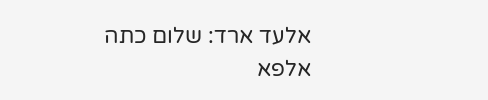אלעד ארד: שלום כתה אלפא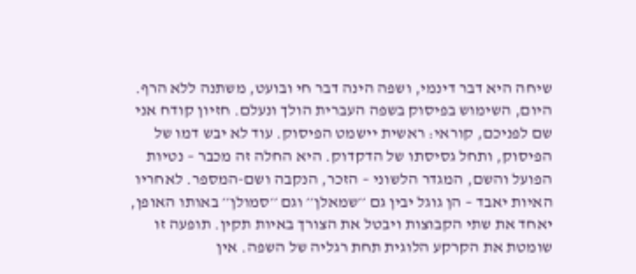שיחה היא דבר דינמי, ושפה הינה דבר חי ובועט, משתנה ללא הרף. היום, השימוש בפיסוק בשפה העברית הולך ונעלם. חזיון קודח אני שם לפניכם, קוראי: ראשית יישמט הפיסוק. עוד לא יבש דמו של הפיסוק, ותחל גסיסתו של הדקדוק. היא החלה זה מכבר – נטיות הפועל והשם, המגדר הלשוני – הזכר, הנקבה ושם-המספר. לאחריו האיות יאבד – הן גוגל יבין גם ׳׳שמאלן׳׳ וגם ׳׳סמולן׳׳ באותו האופן, יאחד את שתי הקבוצות ויבטל את הצורך באיות תקין. תופעה זו שומטת את הקרקע הלוגית תחת רגליה של השפה. אין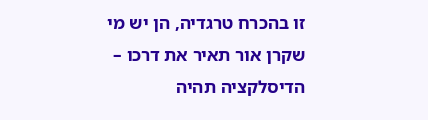זו בהכרח טרגדיה, הן יש מי שקרן אור תאיר את דרכו – הדיסלקציה תהיה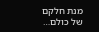מנת חלקם של כולם…